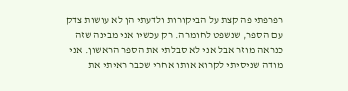רפרפתי פה קצת על הביקורות ולדעתי הן לא עושות צדק עם הספר, שנשפט לחומרה. רק עכשיו אני מבינה שזה כנראה מוזר אבל אני לא סבלתי את הספר הראשון. אני מודה שניסיתי לקרוא אותו אחרי שכבר ראיתי את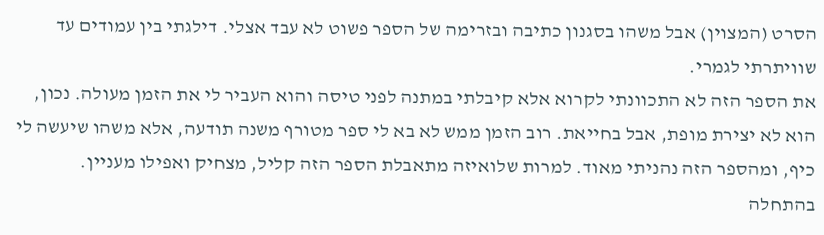הסרט (המצוין) אבל משהו בסגנון כתיבה ובזרימה של הספר פשוט לא עבד אצלי. דילגתי בין עמודים עד שוויתרתי לגמרי.
את הספר הזה לא התכוונתי לקרוא אלא קיבלתי במתנה לפני טיסה והוא העביר לי את הזמן מעולה. נכון, הוא לא יצירת מופת, אבל בחייאת. רוב הזמן ממש לא בא לי ספר מטורף משנה תודעה, אלא משהו שיעשה לי כיף, ומהספר הזה נהניתי מאוד. למרות שלואיזה מתאבלת הספר הזה קליל, מצחיק ואפילו מעניין. בהתחלה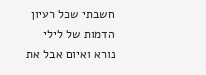חשבתי שכל רעיון הדמות של לילי נורא ואיום אבל את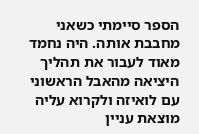הספר סיימתי כשאני מחבבת אותה. היה נחמד מאוד לעבור את תהליך היציאה מהאבל הראשוני עם לואיזה ולקרוא עליה מוצאת עניין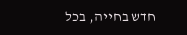חדש בחייה, בכל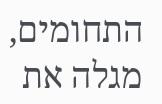התחומים, מגלה את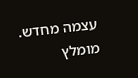עצמה מחדש. מומלץ